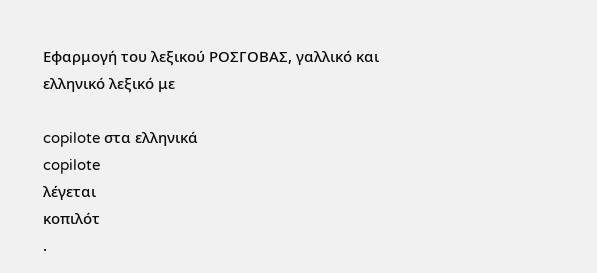Εφαρμογή του λεξικού ΡΟΣΓΟΒΑΣ, γαλλικό και ελληνικό λεξικό με

copilote στα ελληνικά
copilote
λέγεται
κοπιλότ
.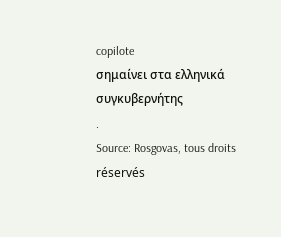copilote
σημαίνει στα ελληνικά
συγκυβερνήτης
.
Source: Rosgovas, tous droits réservés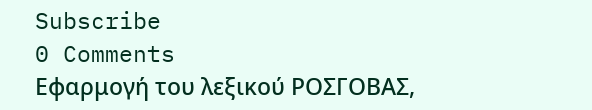Subscribe
0 Comments
Εφαρμογή του λεξικού ΡΟΣΓΟΒΑΣ,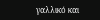γαλλικό και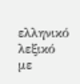ελληνικό λεξικό με